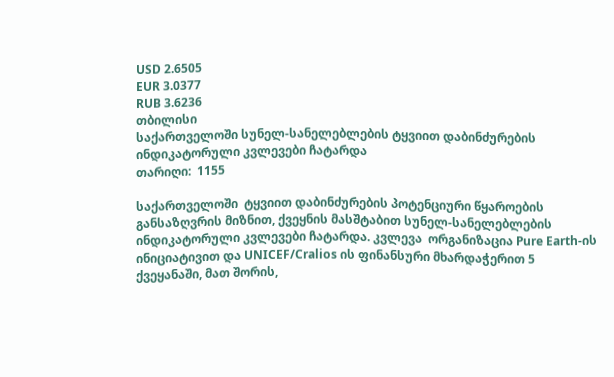USD 2.6505
EUR 3.0377
RUB 3.6236
თბილისი
საქართველოში სუნელ-სანელებლების ტყვიით დაბინძურების ინდიკატორული კვლევები ჩატარდა
თარიღი:  1155

საქართველოში  ტყვიით დაბინძურების პოტენციური წყაროების განსაზღვრის მიზნით, ქვეყნის მასშტაბით სუნელ-სანელებლების ინდიკატორული კვლევები ჩატარდა. კვლევა  ორგანიზაცია Pure Earth-ის ინიციატივით და UNICEF/Cralios ის ფინანსური მხარდაჭერით 5 ქვეყანაში, მათ შორის,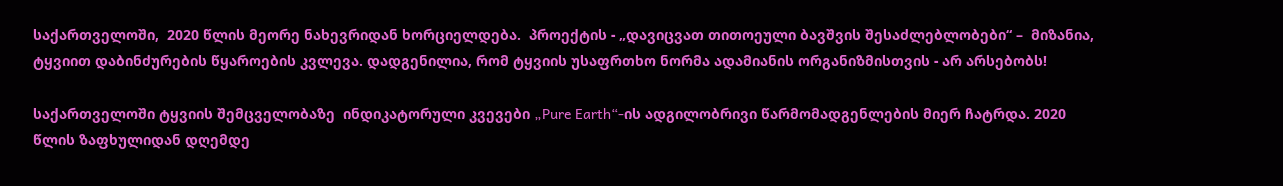საქართველოში,  2020 წლის მეორე ნახევრიდან ხორციელდება.  პროექტის - „დავიცვათ თითოეული ბავშვის შესაძლებლობები“ –  მიზანია, ტყვიით დაბინძურების წყაროების კვლევა. დადგენილია, რომ ტყვიის უსაფრთხო ნორმა ადამიანის ორგანიზმისთვის - არ არსებობს!

საქართველოში ტყვიის შემცველობაზე  ინდიკატორული კვევები „Pure Earth“-ის ადგილობრივი წარმომადგენლების მიერ ჩატრდა. 2020 წლის ზაფხულიდან დღემდე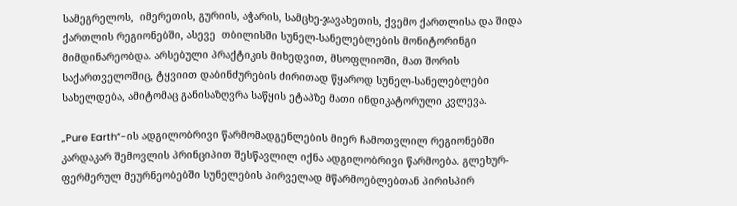სამეგრელოს,  იმერეთის, გურიის, აჭარის, სამცხე-ჯავახეთის, ქვემო ქართლისა და შიდა ქართლის რეგიონებში, ასევე  თბილისში სუნელ-სანელებლების მონიტორინგი მიმდინარეობდა. არსებული პრაქტიკის მიხედვით, მსოფლიოში, მათ შორის საქართველოშიც, ტყვიით დაბინძურების ძირითად წყაროდ სუნელ-სანელებლები სახელდება, ამიტომაც განისაზღვრა საწყის ეტაპზე მათი ინდიკატორული კვლევა.

„Pure Earth“-ის ადგილობრივი წარმომადგენლების მიერ ჩამოთვლილ რეგიონებში კარდაკარ შემოვლის პრინციპით შესწავლილ იქნა ადგილობრივი წარმოება. გლეხურ-ფერმერულ მეურნეობებში სუნელების პირველად მწარმოებლებთან პირისპირ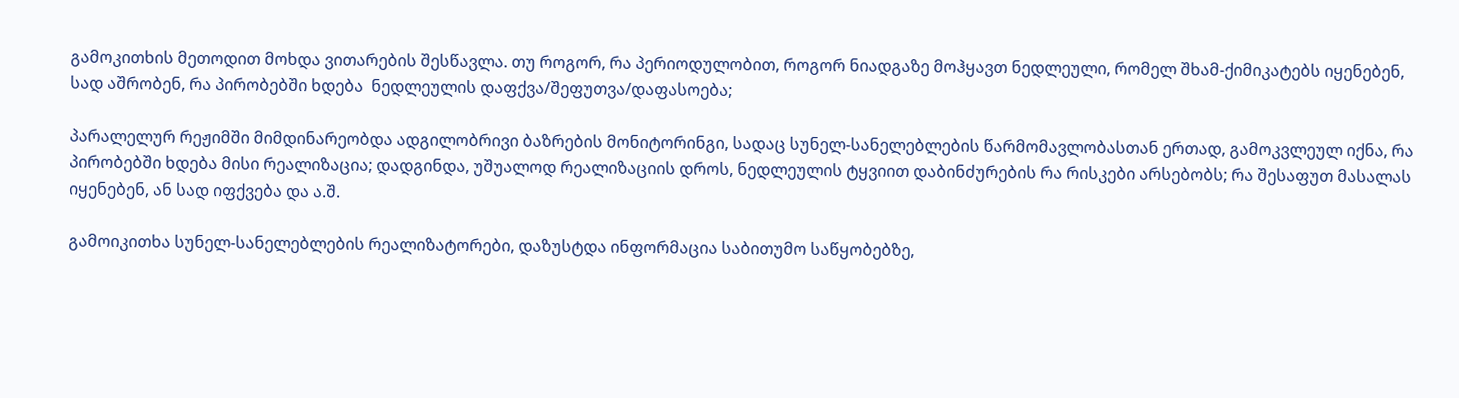გამოკითხის მეთოდით მოხდა ვითარების შესწავლა. თუ როგორ, რა პერიოდულობით, როგორ ნიადგაზე მოჰყავთ ნედლეული, რომელ შხამ-ქიმიკატებს იყენებენ, სად აშრობენ, რა პირობებში ხდება  ნედლეულის დაფქვა/შეფუთვა/დაფასოება;

პარალელურ რეჟიმში მიმდინარეობდა ადგილობრივი ბაზრების მონიტორინგი, სადაც სუნელ-სანელებლების წარმომავლობასთან ერთად, გამოკვლეულ იქნა, რა პირობებში ხდება მისი რეალიზაცია; დადგინდა, უშუალოდ რეალიზაციის დროს, ნედლეულის ტყვიით დაბინძურების რა რისკები არსებობს; რა შესაფუთ მასალას იყენებენ, ან სად იფქვება და ა.შ.

გამოიკითხა სუნელ-სანელებლების რეალიზატორები, დაზუსტდა ინფორმაცია საბითუმო საწყობებზე,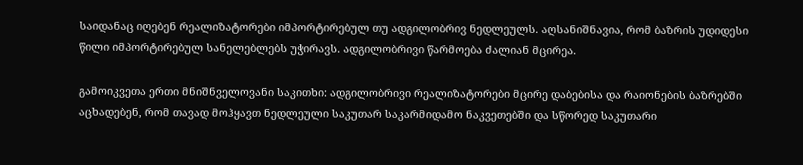საიდანაც იღებენ რეალიზატორები იმპორტირებულ თუ ადგილობრივ ნედლეულს. აღსანიშნავია, რომ ბაზრის უდიდესი წილი იმპორტირებულ სანელებლებს უჭირავს. ადგილობრივი წარმოება ძალიან მცირეა.

გამოიკვეთა ერთი მნიშნველოვანი საკითხი: ადგილობრივი რეალიზატორები მცირე დაბებისა და რაიონების ბაზრებში აცხადებენ, რომ თავად მოჰყავთ ნედლეული საკუთარ საკარმიდამო ნაკვეთებში და სწორედ საკუთარი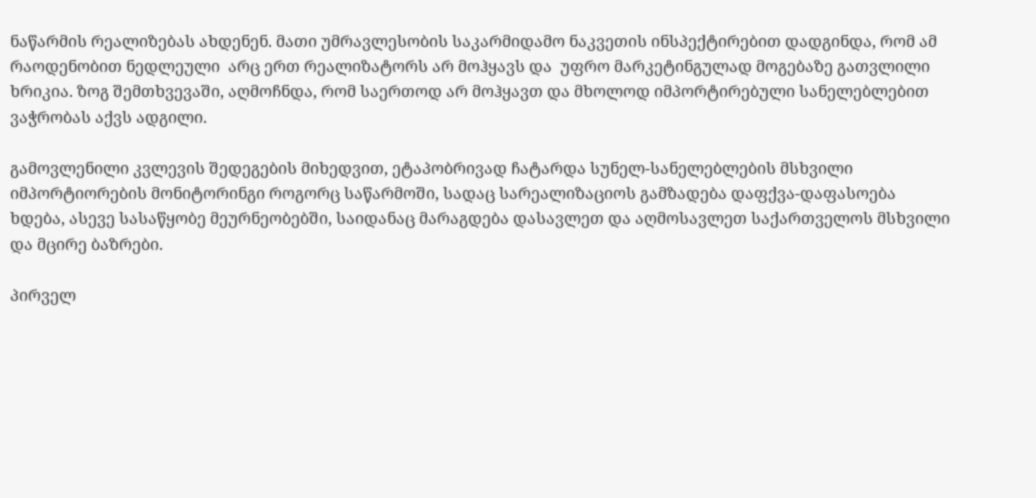ნაწარმის რეალიზებას ახდენენ. მათი უმრავლესობის საკარმიდამო ნაკვეთის ინსპექტირებით დადგინდა, რომ ამ რაოდენობით ნედლეული  არც ერთ რეალიზატორს არ მოჰყავს და  უფრო მარკეტინგულად მოგებაზე გათვლილი ხრიკია. ზოგ შემთხვევაში, აღმოჩნდა, რომ საერთოდ არ მოჰყავთ და მხოლოდ იმპორტირებული სანელებლებით ვაჭრობას აქვს ადგილი.

გამოვლენილი კვლევის შედეგების მიხედვით, ეტაპობრივად ჩატარდა სუნელ-სანელებლების მსხვილი იმპორტიორების მონიტორინგი როგორც საწარმოში, სადაც სარეალიზაციოს გამზადება დაფქვა-დაფასოება ხდება, ასევე სასაწყობე მეურნეობებში, საიდანაც მარაგდება დასავლეთ და აღმოსავლეთ საქართველოს მსხვილი და მცირე ბაზრები.

პირველ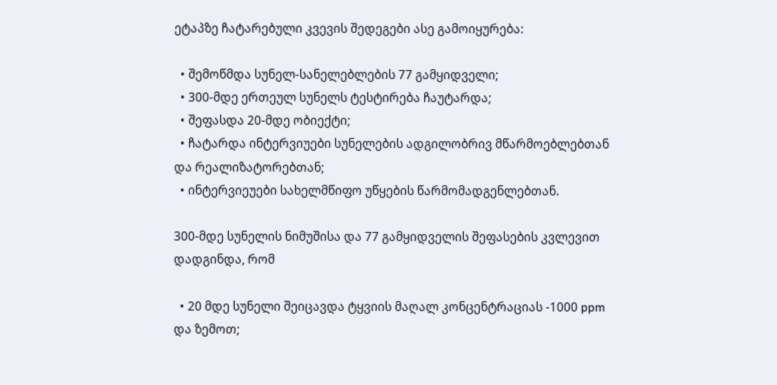ეტაპზე ჩატარებული კვევის შედეგები ასე გამოიყურება:

  • შემოწმდა სუნელ-სანელებლების 77 გამყიდველი;
  • 300-მდე ერთეულ სუნელს ტესტირება ჩაუტარდა;
  • შეფასდა 20-მდე ობიექტი;
  • ჩატარდა ინტერვიუები სუნელების ადგილობრივ მწარმოებლებთან და რეალიზატორებთან;
  • ინტერვიეუები სახელმწიფო უწყების წარმომადგენლებთან.

300-მდე სუნელის ნიმუშისა და 77 გამყიდველის შეფასების კვლევით დადგინდა, რომ

  • 20 მდე სუნელი შეიცავდა ტყვიის მაღალ კონცენტრაციას -1000 ppm და ზემოთ;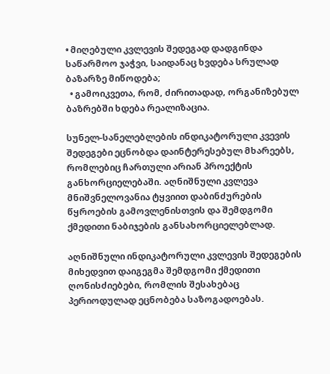• მიღებული კვლევის შედეგად დადგინდა საწარმოო ჯაჭვი, საიდანაც ხვდება სრულად ბაზარზე მიწოდება;
  • გამოიკვეთა, რომ, ძირითადად, ორგანიზებულ ბაზრებში ხდება რეალიზაცია.

სუნელ-სანელებლების ინდიკატორული კვევის შედეგები ეცნობდა დაინტერესებულ მხარეებს, რომლებიც ჩართული არიან პროექტის განხორციელებაში. აღნიშნული კვლევა მნიშვნელოვანია ტყვიით დაბინძურების წყროების გამოვლენისთვის და შემდგომი ქმედითი ნაბიჯების განსახორციელებლად.

აღნიშნული ინდიკატორული კვლევის შედეგების მიხედვით დაიგეგმა შემდგომი ქმედითი ღონისძიებები, რომლის შესახებაც პერიოდულად ეცნობება საზოგადოებას.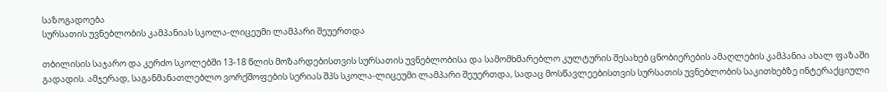საზოგადოება
სურსათის უვნებლობის კამპანიას სკოლა-ლიცეუმი ლამპარი შეუერთდა

თბილისის საჯარო და კერძო სკოლებში 13-18 წლის მოზარდებისთვის სურსათის უვნებლობისა და სამომხმარებლო კულტურის შესახებ ცნობიერების ამაღლების კამპანია ახალ ფაზაში გადადის. ამჯერად, საგანმანათლებლო ვორქშოფების სერიას შპს სკოლა-ლიცეუმი ლამპარი შეუერთდა, სადაც მოსწავლეებისთვის სურსათის უვნებლობის საკითხებზე ინტერაქციული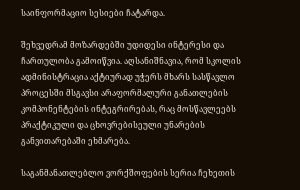საინფორმაციო სესიები ჩატარდა.

შეხვედრამ მოზარდებში უდიდესი ინტერესი და ჩართულობა გამოიწვია. აღსანიშნავია, რომ სკოლის ადმინისტრაცია აქტიურად უჭერს მხარს სასწავლო პროცესში მსგავსი არაფორმალური განათლების კომპონენტების ინტეგრირებას, რაც მოსწავლეებს პრაქტიკული და ცხოვრებისეული უნარების განვითარებაში ეხმარება.

საგანმანათლებლო ვორქშოფების სერია ჩეხეთის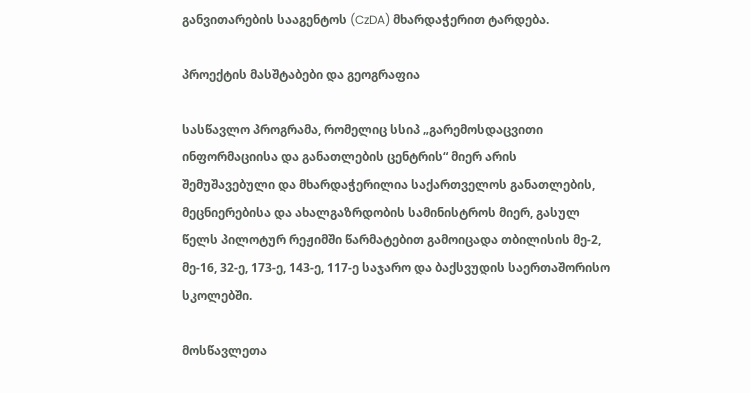განვითარების სააგენტოს (CzDA) მხარდაჭერით ტარდება.

პროექტის მასშტაბები და გეოგრაფია

სასწავლო პროგრამა, რომელიც სსიპ „გარემოსდაცვითი ინფორმაციისა და განათლების ცენტრის“ მიერ არის შემუშავებული და მხარდაჭერილია საქართველოს განათლების, მეცნიერებისა და ახალგაზრდობის სამინისტროს მიერ, გასულ წელს პილოტურ რეჟიმში წარმატებით გამოიცადა თბილისის მე-2, მე-16, 32-ე, 173-ე, 143-ე, 117-ე საჯარო და ბაქსვუდის საერთაშორისო სკოლებში.

მოსწავლეთა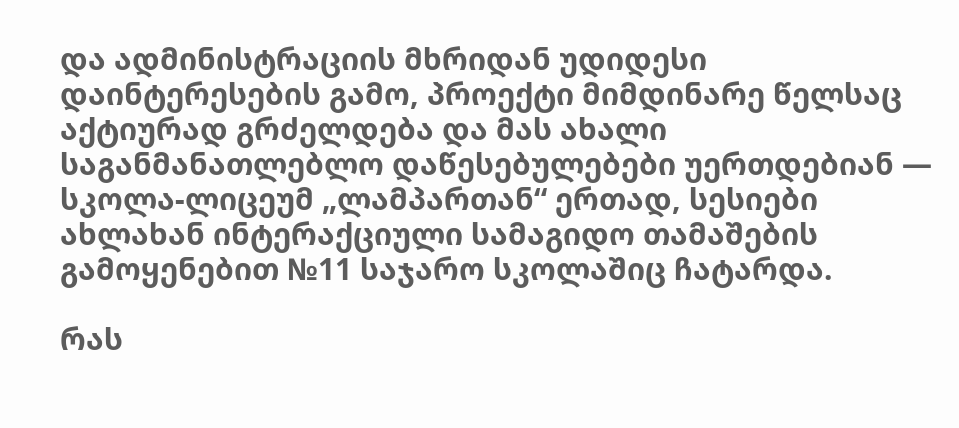და ადმინისტრაციის მხრიდან უდიდესი დაინტერესების გამო, პროექტი მიმდინარე წელსაც აქტიურად გრძელდება და მას ახალი საგანმანათლებლო დაწესებულებები უერთდებიან — სკოლა-ლიცეუმ „ლამპართან“ ერთად, სესიები ახლახან ინტერაქციული სამაგიდო თამაშების გამოყენებით №11 საჯარო სკოლაშიც ჩატარდა.

რას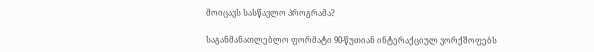მოიცავს სასწავლო პროგრამა?

საგანმანათლებლო ფორმატი 90-წუთიან ინტერაქციულ ვორქშოფებს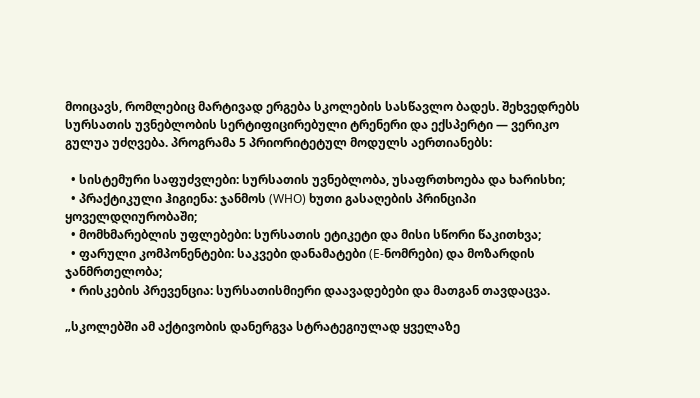მოიცავს, რომლებიც მარტივად ერგება სკოლების სასწავლო ბადეს. შეხვედრებს სურსათის უვნებლობის სერტიფიცირებული ტრენერი და ექსპერტი — ვერიკო გულუა უძღვება. პროგრამა 5 პრიორიტეტულ მოდულს აერთიანებს:

  • სისტემური საფუძვლები: სურსათის უვნებლობა, უსაფრთხოება და ხარისხი;
  • პრაქტიკული ჰიგიენა: ჯანმოს (WHO) ხუთი გასაღების პრინციპი ყოველდღიურობაში;
  • მომხმარებლის უფლებები: სურსათის ეტიკეტი და მისი სწორი წაკითხვა;
  • ფარული კომპონენტები: საკვები დანამატები (E-ნომრები) და მოზარდის ჯანმრთელობა;
  • რისკების პრევენცია: სურსათისმიერი დაავადებები და მათგან თავდაცვა.

„სკოლებში ამ აქტივობის დანერგვა სტრატეგიულად ყველაზე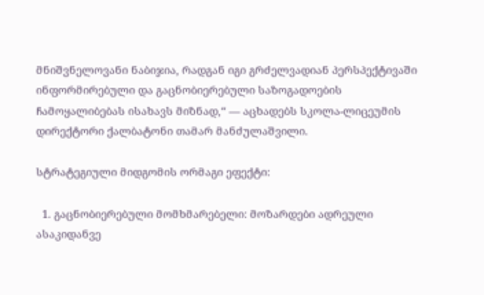მნიშვნელოვანი ნაბიჯია, რადგან იგი გრძელვადიან პერსპექტივაში ინფორმირებული და გაცნობიერებული საზოგადოების ჩამოყალიბებას ისახავს მიზნად,“ — აცხადებს სკოლა-ლიცეუმის დირექტორი ქალბატონი თამარ მანძულაშვილი.

სტრატეგიული მიდგომის ორმაგი ეფექტი:

  1. გაცნობიერებული მომხმარებელი: მოზარდები ადრეული ასაკიდანვე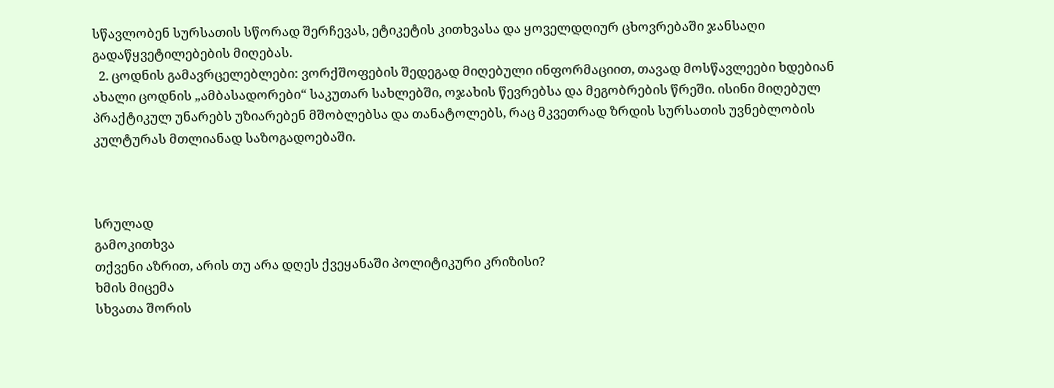სწავლობენ სურსათის სწორად შერჩევას, ეტიკეტის კითხვასა და ყოველდღიურ ცხოვრებაში ჯანსაღი გადაწყვეტილებების მიღებას.
  2. ცოდნის გამავრცელებლები: ვორქშოფების შედეგად მიღებული ინფორმაციით, თავად მოსწავლეები ხდებიან ახალი ცოდნის „ამბასადორები“ საკუთარ სახლებში, ოჯახის წევრებსა და მეგობრების წრეში. ისინი მიღებულ პრაქტიკულ უნარებს უზიარებენ მშობლებსა და თანატოლებს, რაც მკვეთრად ზრდის სურსათის უვნებლობის კულტურას მთლიანად საზოგადოებაში.



სრულად
გამოკითხვა
თქვენი აზრით, არის თუ არა დღეს ქვეყანაში პოლიტიკური კრიზისი?
ხმის მიცემა
სხვათა შორის